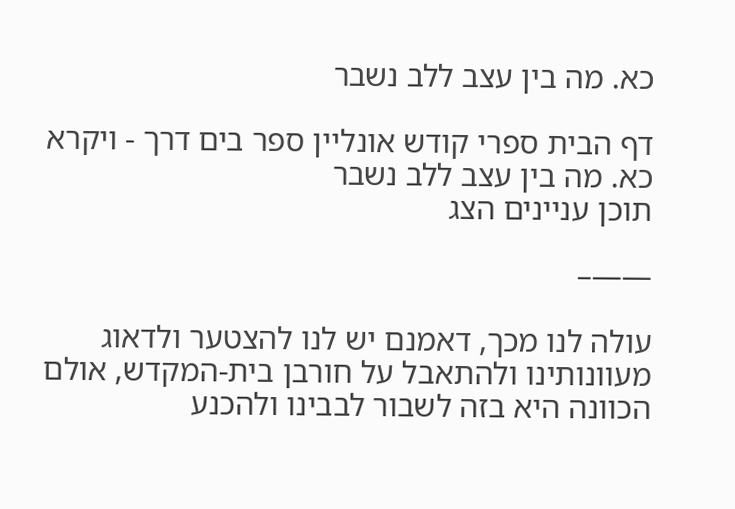כא. מה בין עצב ללב נשבר

דף הבית ספרי קודש אונליין ספר בים דרך - ויקרא כא. מה בין עצב ללב נשבר
תוכן עניינים הצג

——–

עולה לנו מכך, דאמנם יש לנו להצטער ולדאוג מעוונותינו ולהתאבל על חורבן בית-המקדש, אולם הכוונה היא בזה לשבור לבבינו ולהכנע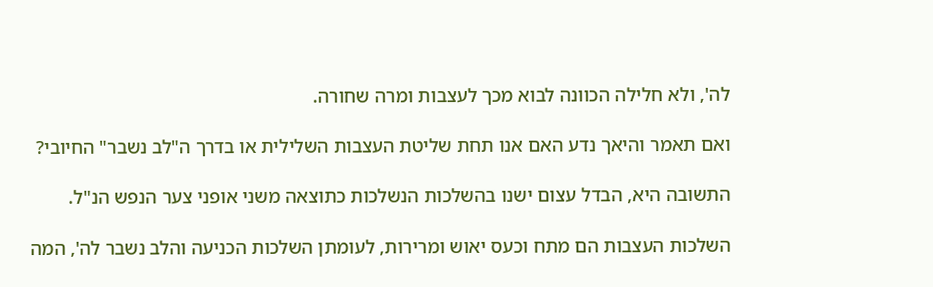לה', ולא חלילה הכוונה לבוא מכך לעצבות ומרה שחורה.

ואם תאמר והיאך נדע האם אנו תחת שליטת העצבות השלילית או בדרך ה"לב נשבר" החיובי?

התשובה היא, הבדל עצום ישנו בהשלכות הנשלכות כתוצאה משני אופני צער הנפש הנ"ל.

השלכות העצבות הם מתח וכעס יאוש ומרירות, לעומתן השלכות הכניעה והלב נשבר לה', המה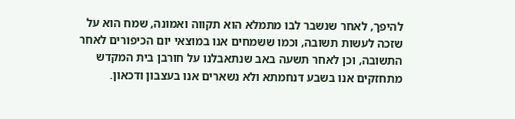להיפך, לאחר שנשבר לבו מתמלא הוא תקווה ואמונה, שמח הוא על שזכה לעשות תשובה, וכמו ששמחים אנו במוצאי יום הכיפורים לאחר התשובה, וכן לאחר תשעה באב שנתאבלנו על חורבן בית המקדש מתחזקים אנו בשבע דנחמתא ולא נשארים אנו בעצבון ודכאון.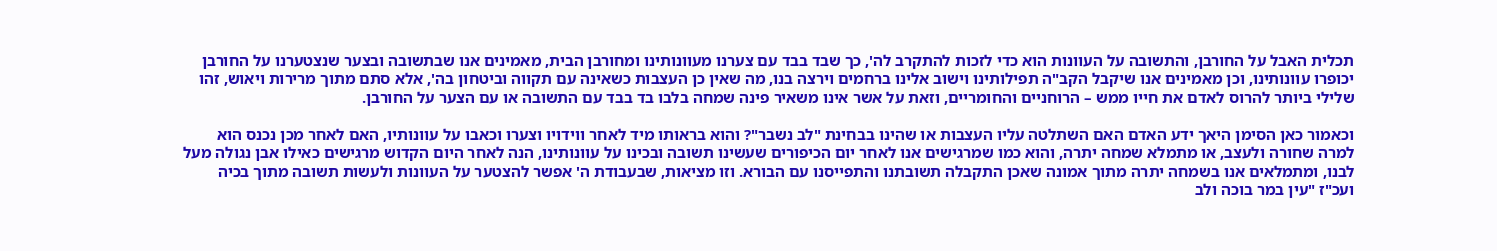תכלית האבל על החורבן, והתשובה על העוונות הוא כדי לזכות להתקרב לה', כך שבד בבד עם צערנו מעוונותינו ומחורבן הבית, מאמינים אנו שבתשובה ובצער שנצטערנו על החורבן יכופרו עוונותינו, וכן מאמינים אנו שיקבל הקב"ה תפילותינו וישוב אלינו ברחמים וירצה בנו, מה שאין כן העצבות כשאינה עם תקווה וביטחון בה', אלא סתם מתוך מרירות ויאוש, זהו שלילי ביותר להרוס לאדם את חייו ממש – הרוחניים והחומריים, וזאת על אשר אינו משאיר פינה שמחה בלבו בד בבד עם התשובה או עם הצער על החורבן.

וכאמור כאן הסימן היאך ידע האדם האם השתלטה עליו העצבות או שהינו בבחינת "לב נשבר"? והוא בראותו מיד לאחר ווידויו וצערו וכאבו על עוונותיו, האם לאחר מכן נכנס הוא למרה שחורה ולעצב, או מתמלא שמחה יתרה, והוא כמו שמרגישים אנו לאחר יום הכיפורים שעשינו תשובה ובכינו על עוונותינו, הנה לאחר היום הקדוש מרגישים כאילו אבן נגולה מעל לבנו, ומתמלאים אנו בשמחה יתרה מתוך אמונה שאכן התקבלה תשובתנו והתפייסנו עם הבורא. וזו מציאות, שבעבודת ה' אפשר להצטער על העוונות ולעשות תשובה מתוך בכיה ועכ"ז "עין במר בוכה ולב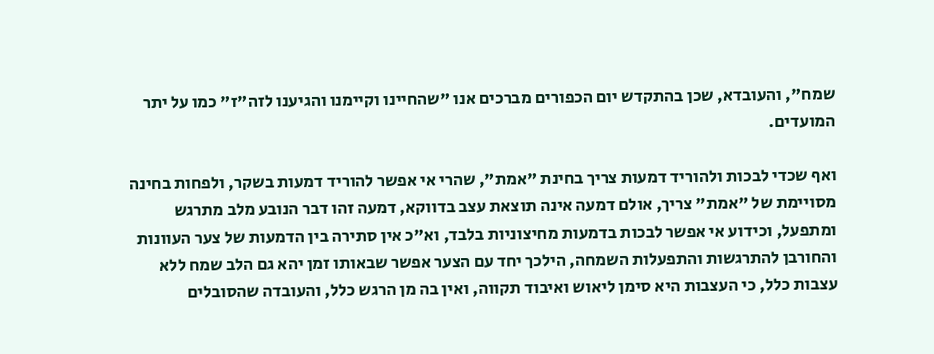שמח", והעובדא, שכן בהתקדש יום הכפורים מברכים אנו "שהחיינו וקיימנו והגיענו לזה"ז" כמו על יתר המועדים.

ואף שכדי לבכות ולהוריד דמעות צריך בחינת "אמת", שהרי אי אפשר להוריד דמעות בשקר, ולפחות בחינה מסויימת של "אמת" צריך, אולם דמעה אינה תוצאת עצב בדווקא, דמעה זהו דבר הנובע מלב מתרגש ומתפעל, וכידוע אי אפשר לבכות בדמעות מחיצוניות בלבד, וא"כ אין סתירה בין הדמעות של צער העוונות והחורבן להתרגשות והתפעלות השמחה, הילכך יחד עם הצער אפשר שבאותו זמן יהא גם הלב שמח ללא עצבות כלל, כי העצבות היא סימן ליאוש ואיבוד תקווה, ואין בה מן הרגש כלל, והעובדה שהסובלים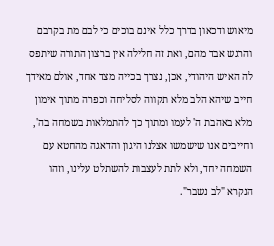מיאוש ודכאון בדרך כלל אינם בוכים כי לבם מת בקרבם והרגש אבד מהם, ואת זה חלילה אין ברצון התורה שיתפס לה האיש היהודי, אכן, נצרך בכייה מצד אחד, אולם מאידך חייב שיהא הלב מלא תקווה לסליחה וכפרה מתוך אימון מלא באהבת ה' לעמו ומתוך כך להתמלאות בשמחה בה', וחייבים אנו שישמשו אצלנו היגון והדאגה מהחטא עם השמחה יחד, ולא לתת לעצבות להשתלט עלינו, וזהו הנקרא "לב נשבר".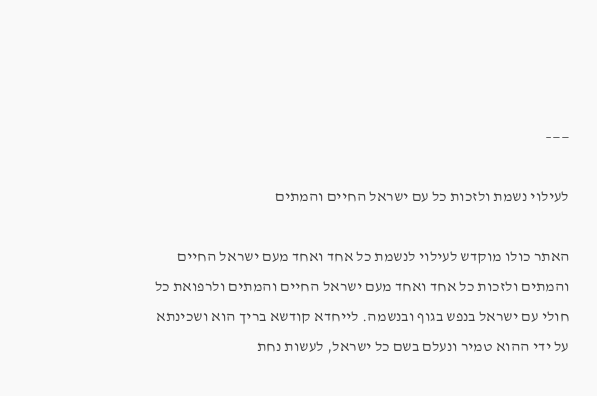——–

לעילוי נשמת ולזכות כל עם ישראל החיים והמתים

האתר כולו מוקדש לעילוי לנשמת כל אחד ואחד מעם ישראל החיים והמתים ולזכות כל אחד ואחד מעם ישראל החיים והמתים ולרפואת כל חולי עם ישראל בנפש בגוף ובנשמה. לייחדא קודשא בריך הוא ושכינתא על ידי ההוא טמיר ונעלם בשם כל ישראל, לעשות נחת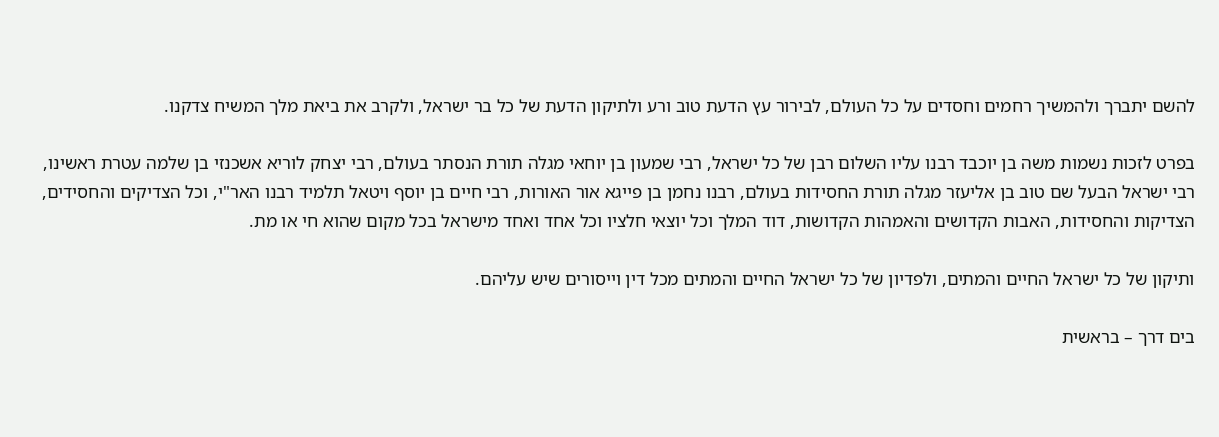להשם יתברך ולהמשיך רחמים וחסדים על כל העולם, לבירור עץ הדעת טוב ורע ולתיקון הדעת של כל בר ישראל, ולקרב את ביאת מלך המשיח צדקנו.

בפרט לזכות נשמות משה בן יוכבד רבנו עליו השלום רבן של כל ישראל, רבי שמעון בן יוחאי מגלה תורת הנסתר בעולם, רבי יצחק לוריא אשכנזי בן שלמה עטרת ראשינו, רבי ישראל הבעל שם טוב בן אליעזר מגלה תורת החסידות בעולם, רבנו נחמן בן פייגא אור האורות, רבי חיים בן יוסף ויטאל תלמיד רבנו האר"י, וכל הצדיקים והחסידים, הצדיקות והחסידות, האבות הקדושים והאמהות הקדושות, דוד המלך וכל יוצאי חלציו וכל אחד ואחד מישראל בכל מקום שהוא חי או מת.

ותיקון של כל ישראל החיים והמתים, ולפדיון של כל ישראל החיים והמתים מכל דין וייסורים שיש עליהם.

בים דרך – בראשית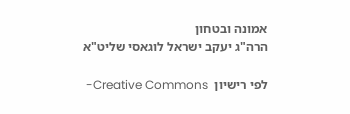אמונה ובטחון
הרה"ג יעקב ישראל לוגאסי שליט"א

לפי רישיון  Creative Commons-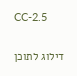CC-2.5

דילוג לתוכן